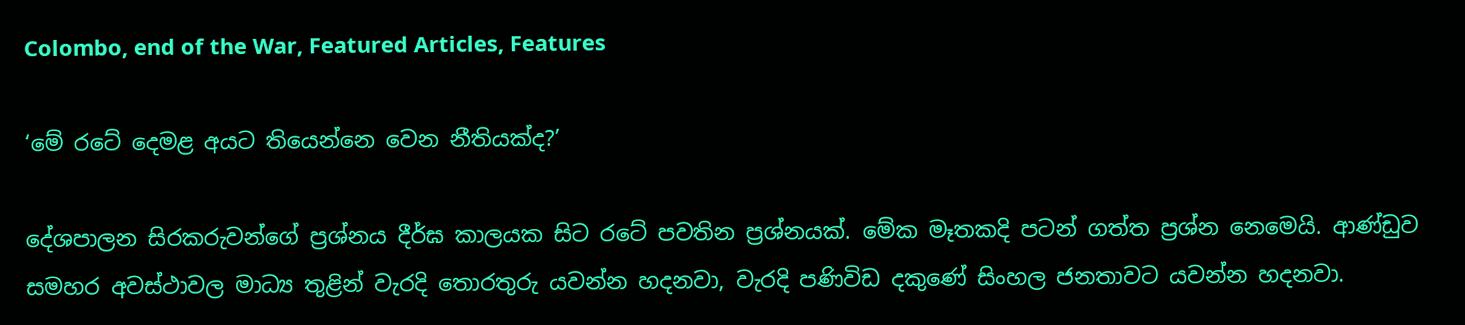Colombo, end of the War, Featured Articles, Features

‘මේ රටේ දෙමළ අයට තියෙන්නෙ වෙන නීතියක්ද?’

දේශපාලන සිරකරුවන්ගේ ප්‍රශ්නය දීර්ඝ කාලයක සිට රටේ පවතින ප්‍රශ්නයක්. මේක මෑතකදි පටන් ගත්ත ප්‍රශ්න නෙමෙයි. ආණ්ඩුව සමහර අවස්ථාවල මාධ්‍ය තුළින් වැරදි තොරතුරු යවන්න හදනවා, වැරදි පණිවිඩ දකුණේ සිංහල ජනතාවට යවන්න හදනවා.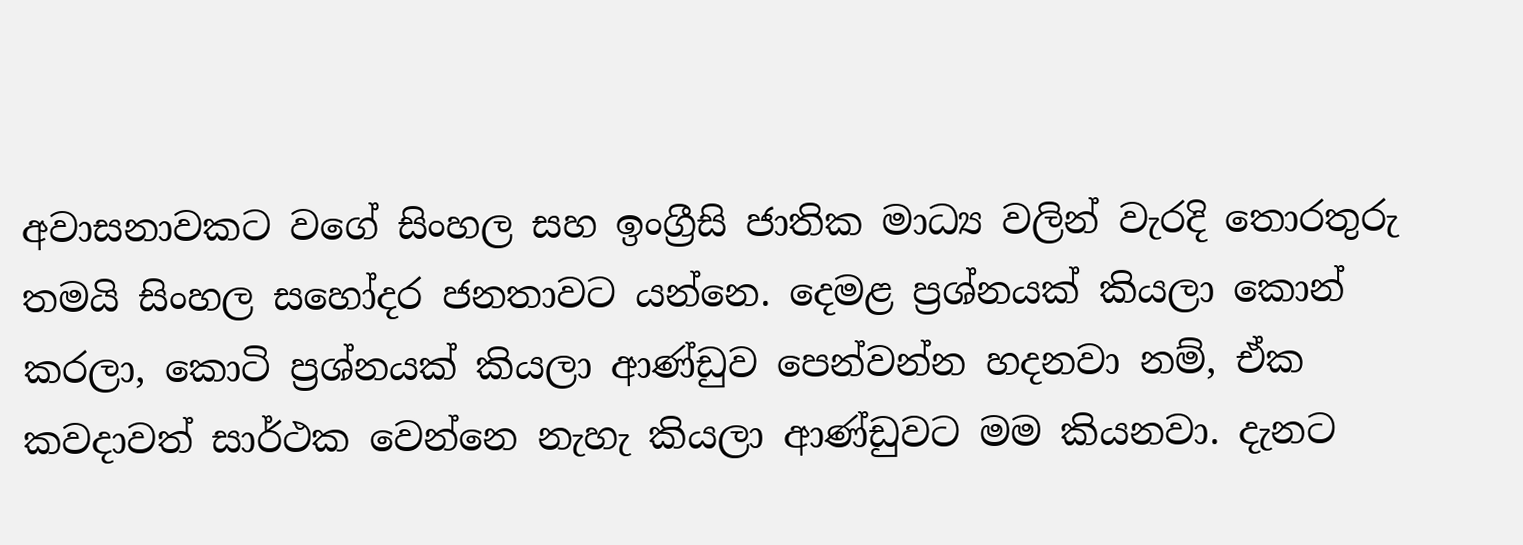අවාසනාවකට වගේ සිංහල සහ ඉංග්‍රීසි ජාතික මාධ්‍ය වලින් වැරදි තොරතුරු තමයි සිංහල සහෝදර ජනතාවට යන්නෙ. දෙමළ ප්‍රශ්නයක් කියලා කොන් කරලා, කොටි ප්‍රශ්නයක් කියලා ආණ්ඩුව පෙන්වන්න හදනවා නම්, ඒක කවදාවත් සාර්ථක වෙන්නෙ නැහැ කියලා ආණ්ඩුවට මම කියනවා. දැනට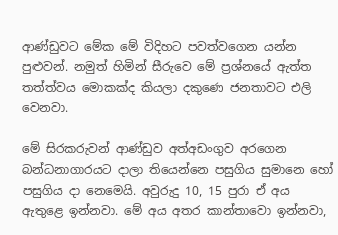ආණ්ඩුවට මේක මේ විදිහට පවත්වගෙන යන්න පුළුවන්. නමුත් හිමින් සීරුවෙ මේ ප්‍රශ්නයේ ඇත්ත තත්ත්වය මොකක්ද කියලා දකුණෙ ජනතාවට එලි වෙනවා.

මේ සිරකරුවන් ආණ්ඩුව අත්අඩංගුව අරගෙන බන්ධනාගාරයට දාලා තියෙන්නෙ පසුගිය සුමානෙ හෝ පසුගිය දා නෙමෙයි. අවුරුදු 10, 15 පුරා ඒ අය ඇතුළෙ ඉන්නවා. මේ අය අතර කාන්තාවො ඉන්නවා,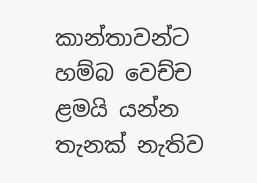කාන්තාවන්ට හම්බ වෙච්ච ළමයි යන්න තැනක් නැතිව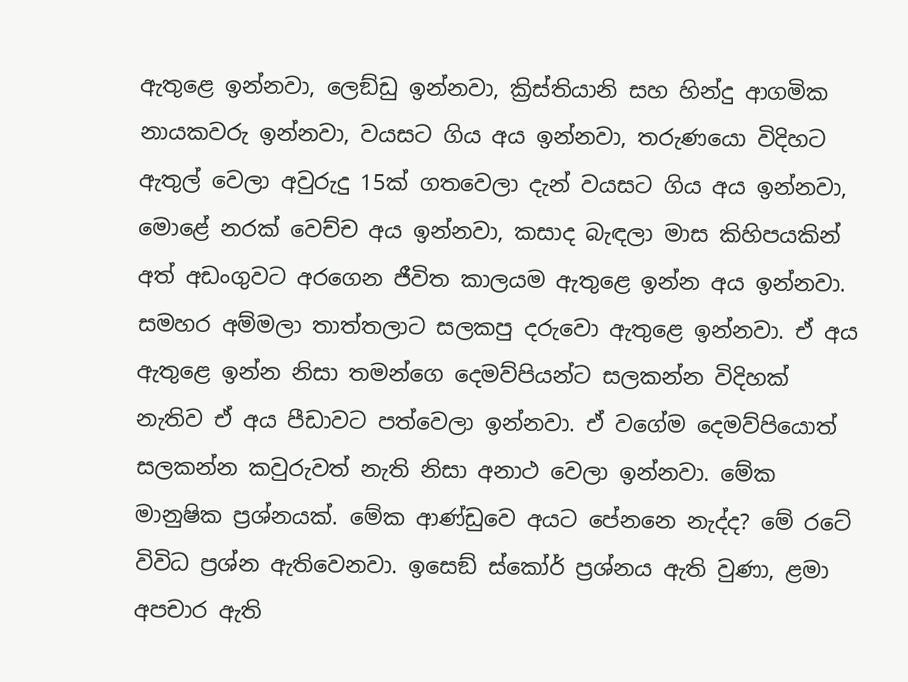ඇතුළෙ ඉන්නවා, ලෙඞ්ඩු ඉන්නවා, ක්‍රිස්තියානි සහ හින්දු ආගමික නායකවරු ඉන්නවා, වයසට ගිය අය ඉන්නවා, තරුණයො විදිහට ඇතුල් වෙලා අවුරුදු 15ක් ගතවෙලා දැන් වයසට ගිය අය ඉන්නවා, මොළේ නරක් වෙච්ච අය ඉන්නවා, කසාද බැඳලා මාස කිහිපයකින් අත් අඩංගුවට අරගෙන ජීවිත කාලයම ඇතුළෙ ඉන්න අය ඉන්නවා. සමහර අම්මලා තාත්තලාට සලකපු දරුවො ඇතුළෙ ඉන්නවා. ඒ අය ඇතුළෙ ඉන්න නිසා තමන්ගෙ දෙමව්පියන්ට සලකන්න විදිහක් නැතිව ඒ අය පීඩාවට පත්වෙලා ඉන්නවා. ඒ වගේම දෙමව්පියොත් සලකන්න කවුරුවත් නැති නිසා අනාථ වෙලා ඉන්නවා. මේක මානුෂික ප්‍රශ්නයක්. මේක ආණ්ඩුවෙ අයට පේනනෙ නැද්ද? මේ රටේ විවිධ ප්‍රශ්න ඇතිවෙනවා. ඉසෙඞ් ස්කෝර් ප්‍රශ්නය ඇති වුණා, ළමා අපචාර ඇති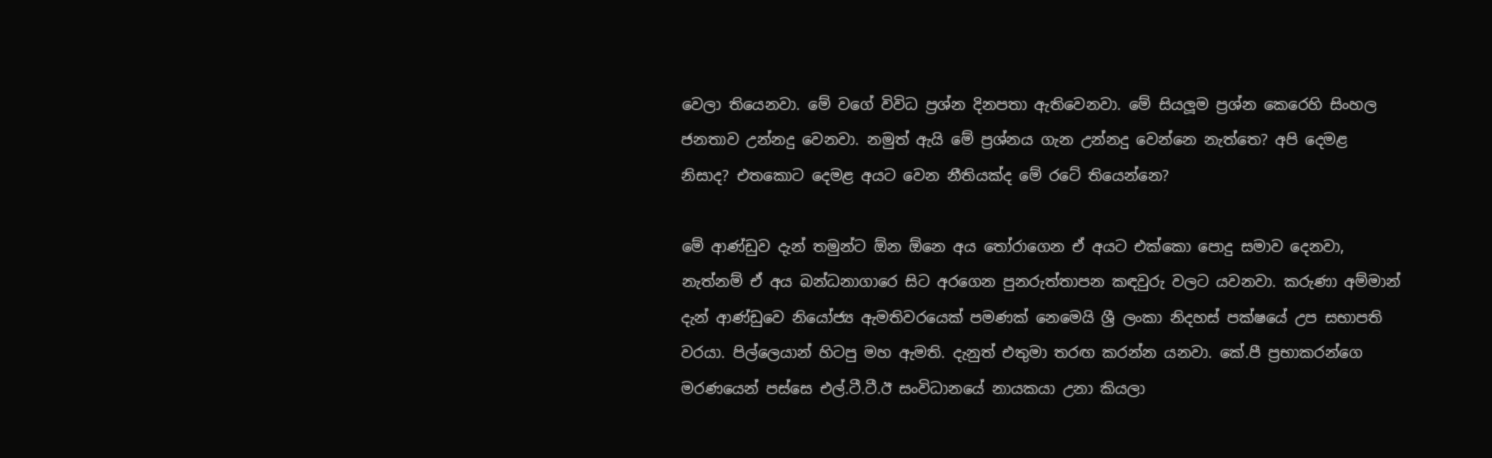වෙලා තියෙනවා. මේ වගේ විවිධ ප්‍රශ්න දිනපතා ඇතිවෙනවා. මේ සියලූම ප්‍රශ්න කෙරෙහි සිංහල ජනතාව උන්නදු වෙනවා. නමුත් ඇයි මේ ප්‍රශ්නය ගැන උන්නදු වෙන්නෙ නැත්තෙ? අපි දෙමළ නිසාද? එතකොට දෙමළ අයට වෙන නීතියක්ද මේ රටේ තියෙන්නෙ?

මේ ආණ්ඩුව දැන් තමුන්ට ඕන ඕනෙ අය තෝරාගෙන ඒ අයට එක්කො පොදු සමාව දෙනවා, නැත්නම් ඒ අය බන්ධනාගාරෙ සිට අරගෙන පුනරුත්තාපන කඳවුරු වලට යවනවා. කරුණා අම්මාන් දැන් ආණ්ඩුවෙ නියෝජ්‍ය ඇමතිවරයෙක් පමණක් නෙමෙයි ශ්‍රී ලංකා නිදහස් පක්ෂයේ උප සභාපති වරයා. පිල්ලෙයාන් හිටපු මහ ඇමති. දැනුත් එතුමා තරඟ කරන්න යනවා. කේ.පී ප්‍රභාකරන්ගෙ මරණයෙන් පස්සෙ එල්.ටී.ටී.ඊ සංවිධානයේ නායකයා උනා කියලා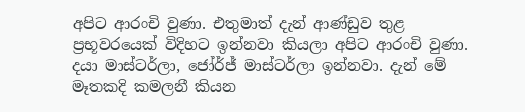අපිට ආරංචි වුණා. එතුමාත් දැන් ආණ්ඩුව තුළ ප්‍රභූවරයෙක් විදිහට ඉන්නවා කියලා අපිට ආරංචි වුණා. දයා මාස්ටර්ලා, ජෝර්ජ් මාස්ටර්ලා ඉන්නවා. දැන් මේ මෑතකදි කමලනී කියන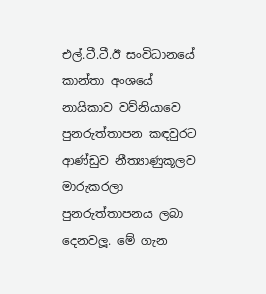එල්.ටී.ටී.ඊ සංවිධානයේ කාන්තා අංශයේ නායිකාව වව්නියාවෙ පුනරුත්තාපන කඳවුරට ආණ්ඩුව නීත්‍යාණුකූලව මාරුකරලා පුනරුත්තාපනය ලබා දෙනවලූ. මේ ගැන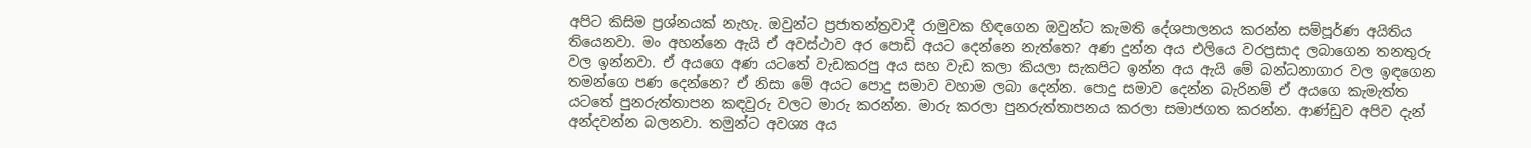අපිට කිසිම ප්‍රශ්නයක් නැහැ. ඔවුන්ට ප්‍රජාතන්ත්‍රවාදී රාමුවක හිඳගෙන ඔවුන්ට කැමති දේශපාලනය කරන්න සම්පූර්ණ අයිතිය තියෙනවා. මං අහන්නෙ ඇයි ඒ අවස්ථාව අර පොඩි අයට දෙන්නෙ නැත්තෙ? අණ දුන්න අය එලියෙ වරප්‍රසාද ලබාගෙන තනතුරු වල ඉන්නවා. ඒ අයගෙ අණ යටතේ වැඩකරපු අය සහ වැඩ කලා කියලා සැකපිට ඉන්න අය ඇයි මේ බන්ධනාගාර වල ඉඳගෙන තමන්ගෙ පණ දෙන්නෙ? ඒ නිසා මේ අයට පොදු සමාව වහාම ලබා දෙන්න. පොදු සමාව දෙන්න බැරිනම් ඒ අයගෙ කැමැත්ත යටතේ පුනරුත්තාපන කඳවුරු වලට මාරු කරන්න. මාරු කරලා පුනරුත්තාපනය කරලා සමාජගත කරන්න. ආණ්ඩුව අපිව දැන් අන්දවන්න බලනවා. තමුන්ට අවශ්‍ය අය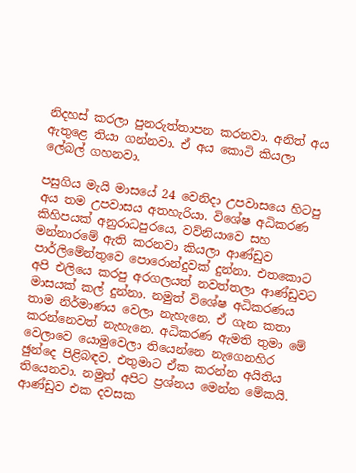නිදහස් කරලා පුනරුත්තාපන කරනවා. අනිත් අය ඇතුළෙ තියා ගන්නවා. ඒ අය කොටි කියලා ලේබල් ගහනවා.

පසුගිය මැයි මාසයේ 24 වෙනිදා උපවාසයෙ හිටපු අය තම උපවාසය අතහැරියා. විශේෂ අධිකරණ කිහිපයක් අනුරාධපුරයෙ, වව්නියාවෙ සහ මන්නාරමේ ඇති කරනවා කියලා ආණ්ඩුව පාර්ලිමේන්තුවෙ පොරොන්දුවක් දුන්නා. එතකොට අපි එලියෙ කරපු අරගලයත් නවත්තලා ආණ්ඩුවට මාසයක් කල් දුන්නා. නමුත් විශේෂ අධිකරණය තාම නිර්මාණය වෙලා නැහැනෙ. ඒ ගැන කතා කරන්නෙවත් නැහැනෙ. අධිකරණ ඇමති තුමා මේ වෙලාවෙ යොමුවෙලා තියෙන්නෙ නැගෙනහිර ඡුන්දෙ පිළිබඳව. එතුමාට ඒක කරන්න අයිතිය තියෙනවා. නමුත් අපිට ප්‍රශ්නය මෙන්න මේකයි. ආණ්ඩුව එක දවසක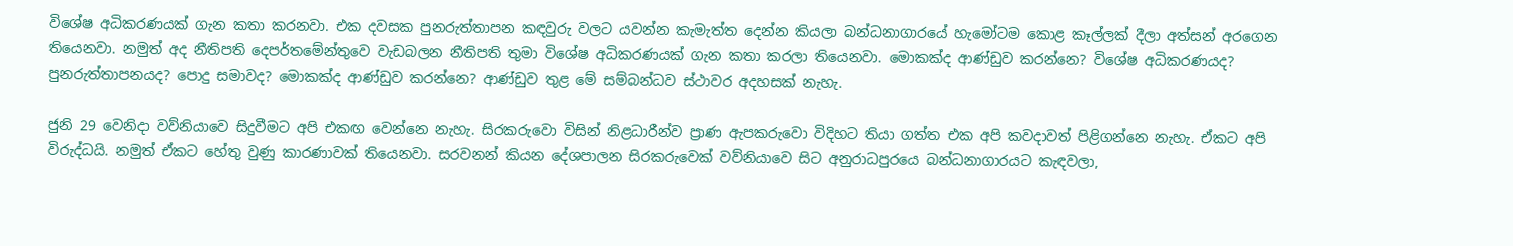විශේෂ අධිකරණයක් ගැන කතා කරනවා. එක දවසක පුනරුත්තාපන කඳවුරු වලට යවන්න කැමැත්ත දෙන්න කියලා බන්ධනාගාරයේ හැමෝටම කොළ කෑල්ලක් දීලා අත්සන් අරගෙන තියෙනවා. නමුත් අද නීතිපති දෙපර්තමේන්තුවෙ වැඩබලන නීතිපති තුමා විශේෂ අධිකරණයක් ගැන කතා කරලා තියෙනවා. මොකක්ද ආණ්ඩුව කරන්නෙ? විශේෂ අධිකරණයද? පුනරුත්තාපනයද? පොදු සමාවද? මොකක්ද ආණ්ඩුව කරන්නෙ? ආණ්ඩුව තුළ මේ සම්බන්ධව ස්ථාවර අදහසක් නැහැ.

ජුනි 29 වෙනිදා වව්නියාවෙ සිදුවීමට අපි එකඟ වෙන්නෙ නැහැ. සිරකරුවො විසින් නිළධාරීන්ව ප්‍රාණ ඇපකරුවො විදිහට තියා ගත්ත එක අපි කවදාවත් පිළිගන්නෙ නැහැ. ඒකට අපි විරුද්ධයි. නමුත් ඒකට හේතු වුණු කාරණාවක් තියෙනවා. සරවනන් කියන දේශපාලන සිරකරුවෙක් වව්නියාවෙ සිට අනුරාධපුරයෙ බන්ධනාගාරයට කැඳවලා,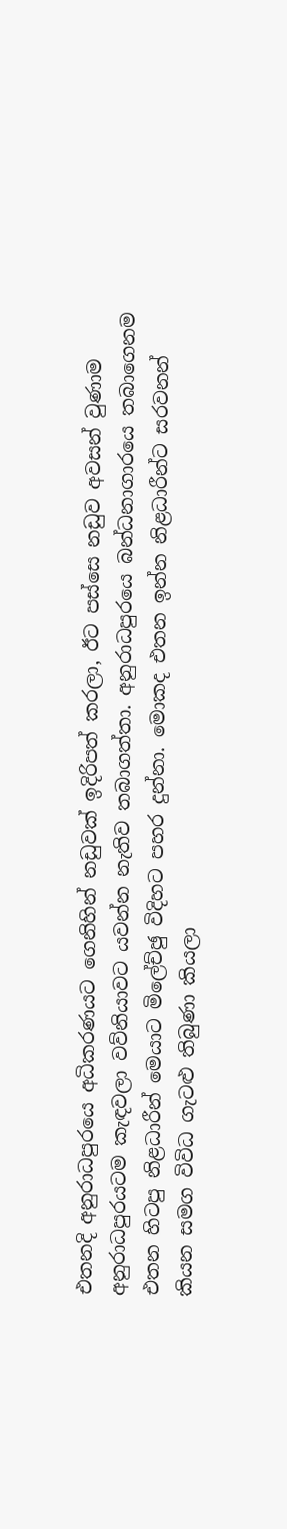එතනදි අනුරාධපුරයෙ අධිකරණයට ගෙනිහින් නඩුවක් ඉදිරිපත් කරලා, ඊට පස්සෙ නඩුව අවසන් වුණාම අනුරාධපුරයටම කැඳවලා වව්නියාවට යවන්න නැතිව තබාගත්තා. අනුරාධපුරයෙ බන්ධනාගාරයෙ තබාගෙනම එතන හිටපු නිළධාරීන් මෙයාට මිලේච්ඡු විදිහට පහර දුන්නා. මොකද එතන ඉන්න නිළධාරීන්ට සරවනන් කියන සමග විවිධ ගැටළු තිබුණා කියලා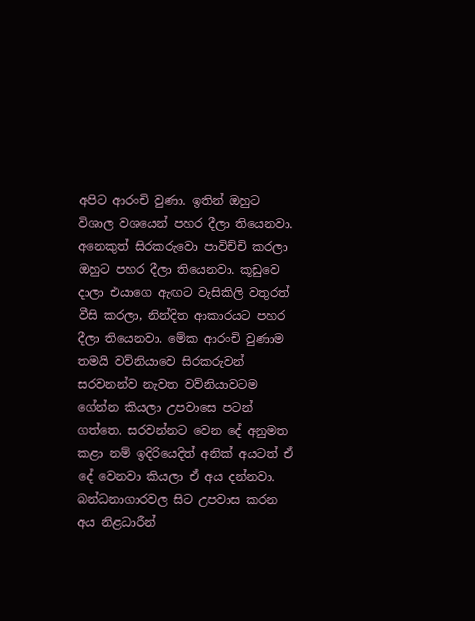අපිට ආරංචි වුණා. ඉතින් ඔහුට විශාල වශයෙන් පහර දීලා තියෙනවා. අනෙකුත් සිරකරුවො පාවිච්චි කරලා ඔහුට පහර දීලා තියෙනවා. කූඩුවෙ දාලා එයාගෙ ඇඟට වැසිකිලි වතුරත් වීසි කරලා, නින්දිත ආකාරයට පහර දීලා තියෙනවා. මේක ආරංචි වුණාම තමයි වව්නියාවෙ සිරකරුවන් සරවනන්ව නැවත වව්නියාවටම ගේන්න කියලා උපවාසෙ පටන් ගත්තෙ. සරවන්නට වෙන දේ අනුමත කළා නම් ඉදිරියෙදිත් අනික් අයටත් ඒ දේ වෙනවා කියලා ඒ අය දන්නවා. බන්ධනාගාරවල සිට උපවාස කරන අය නිළධාරීන්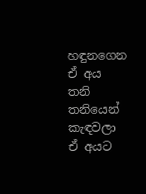හඳුනගෙන ඒ අය තනි තනියෙන් කැඳවලා ඒ අයට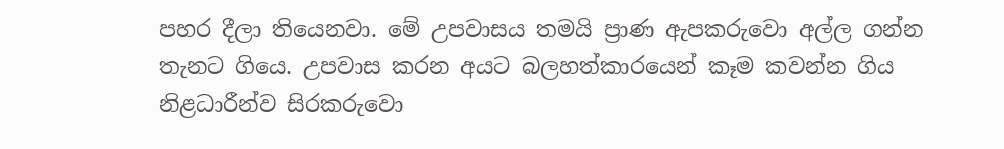පහර දීලා තියෙනවා. මේ උපවාසය තමයි ප්‍රාණ ඇපකරුවො අල්ල ගන්න තැනට ගියෙ. උපවාස කරන අයට බලහත්කාරයෙන් කෑම කවන්න ගිය නිළධාරීන්ව සිරකරුවො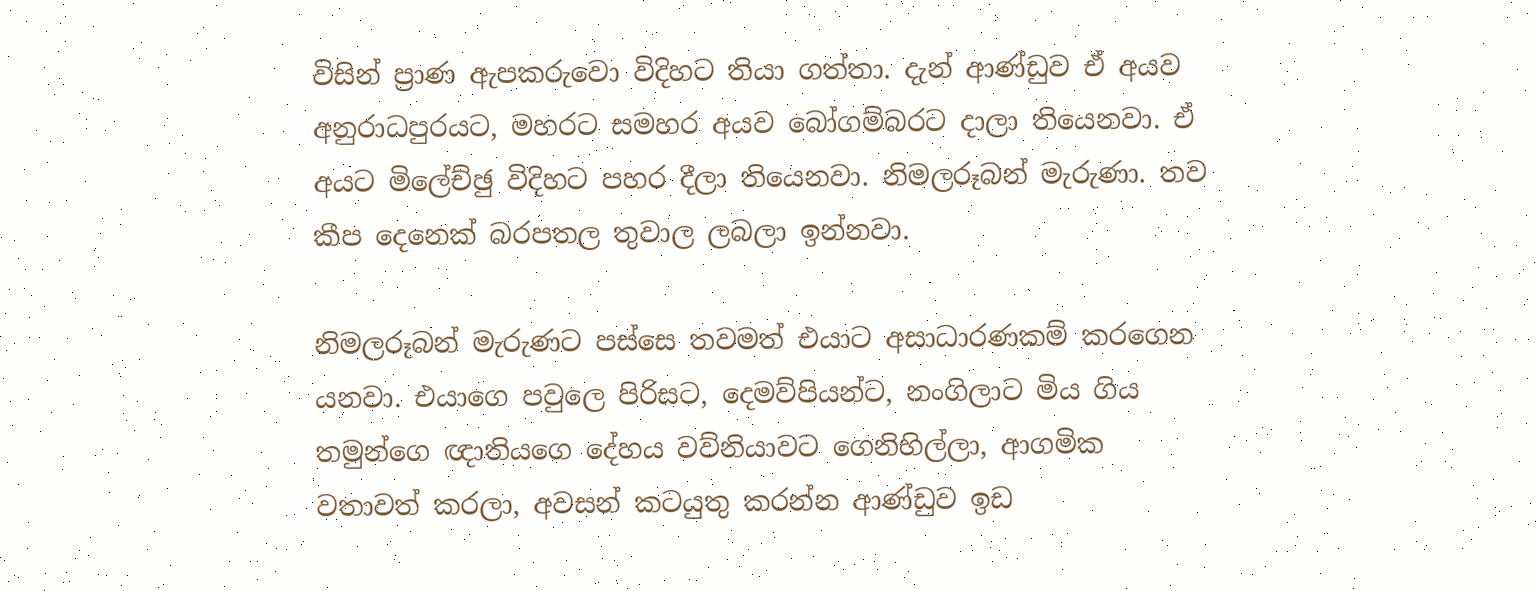විසින් ප්‍රාණ ඇපකරුවො විදිහට තියා ගත්තා. දැන් ආණ්ඩුව ඒ අයව අනුරාධපුරයට, මහරට සමහර අයව බෝගම්බරට දාලා තියෙනවා. ඒ අයට මිලේච්ඡු විදිහට පහර දීලා තියෙනවා. නිමලරූබන් මැරුණා. තව කීප දෙනෙක් බරපතල තුවාල ලබලා ඉන්නවා.

නිමලරූබන් මැරුණට පස්සෙ තවමත් එයාට අසාධාරණකම් කරගෙන යනවා. එයාගෙ පවුලෙ පිරිසට, දෙමව්පියන්ට, නංගිලාට මිය ගිය තමුන්ගෙ ඥාතියගෙ දේහය වව්නියාවට ගෙනිහිල්ලා, ආගමික වතාවත් කරලා, අවසන් කටයුතු කරන්න ආණ්ඩුව ඉඩ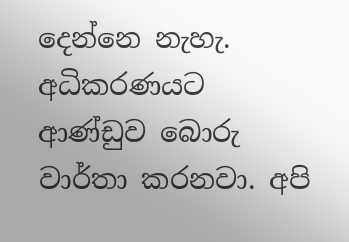දෙන්නෙ නැහැ. අධිකරණයට ආණ්ඩුව බොරු වාර්තා කරනවා. අපි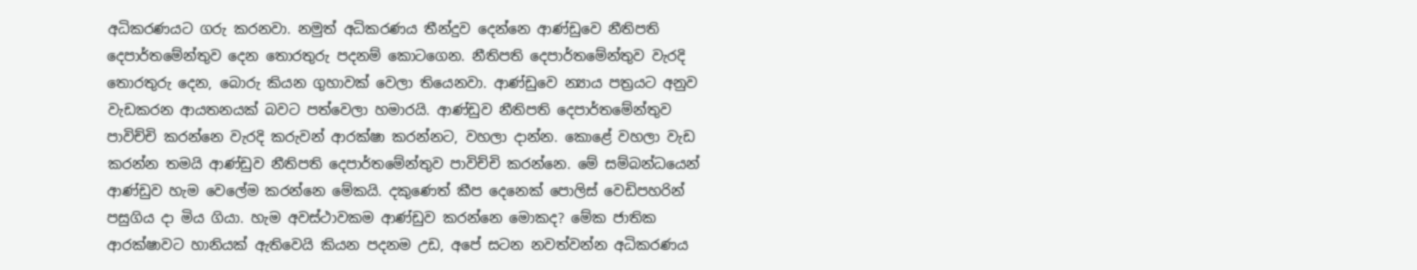අධිකරණයට ගරු කරනවා. නමුත් අධිකරණය තීන්දුව දෙන්නෙ ආණ්ඩුවෙ නීතිපති දෙපාර්තමේන්තුව දෙන තොරතුරු පදනම් කොටගෙන. නීතිපති දෙපාර්තමේන්තුව වැරදි තොරතුරු දෙන, බොරු කියන ගුහාවක් වෙලා තියෙනවා. ආණ්ඩුවෙ න්‍යාය පත්‍රයට අනුව වැඩකරන ආයතනයක් බවට පත්වෙලා හමාරයි. ආණ්ඩුව නීතිපති දෙපාර්තමේන්තුව පාවිච්චි කරන්නෙ වැරදි කරුවන් ආරක්ෂා කරන්නට, වහලා දාන්න. කොළේ වහලා වැඩ කරන්න තමයි ආණ්ඩුව නීතිපති දෙපාර්තමේන්තුව පාවිච්චි කරන්නෙ. මේ සම්බන්ධයෙන් ආණ්ඩුව හැම වෙලේම කරන්නෙ මේකයි. දකුණෙත් කීප දෙනෙක් පොලිස් වෙඩිපහරින් පසුගිය දා මිය ගියා. හැම අවස්ථාවකම ආණ්ඩුව කරන්නෙ මොකද? මේක ජාතික ආරක්ෂාවට හානියක් ඇතිවෙයි කියන පදනම උඩ, අපේ සටන නවත්වන්න අධිකරණය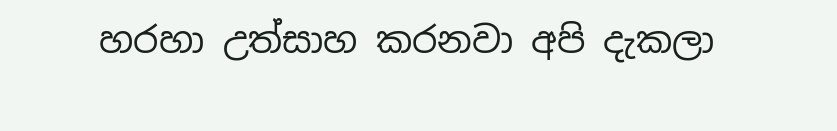හරහා උත්සාහ කරනවා අපි දැකලා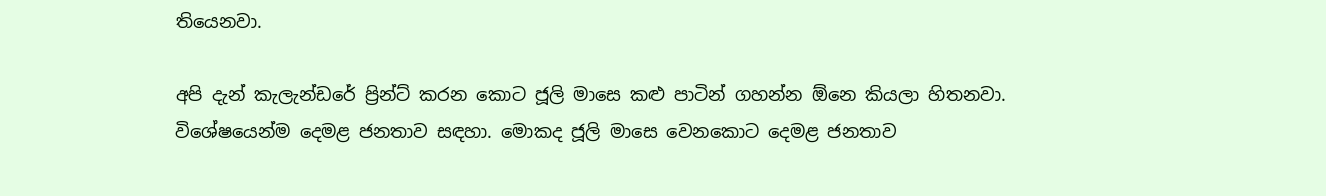තියෙනවා.

අපි දැන් කැලැන්ඩරේ ප්‍රින්ට් කරන කොට ජූලි මාසෙ කළු පාටින් ගහන්න ඕනෙ කියලා හිතනවා. විශේෂයෙන්ම දෙමළ ජනතාව සඳහා. මොකද ජූලි මාසෙ වෙනකොට දෙමළ ජනතාව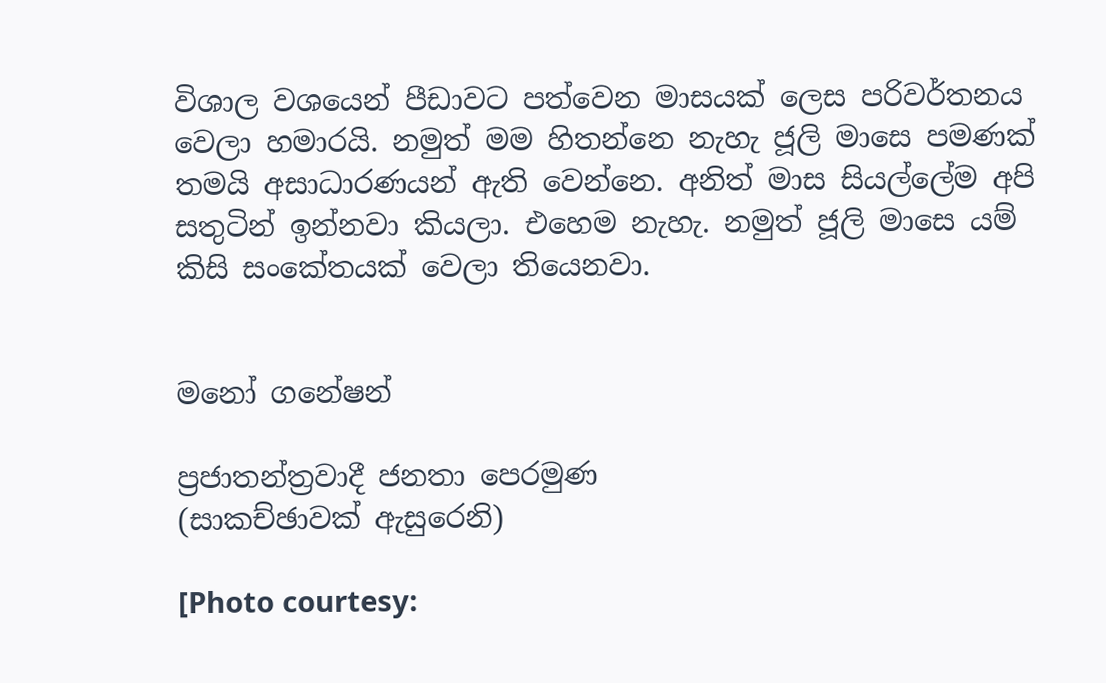විශාල වශයෙන් පීඩාවට පත්වෙන මාසයක් ලෙස පරිවර්තනය වෙලා හමාරයි. නමුත් මම හිතන්නෙ නැහැ ජූලි මාසෙ පමණක් තමයි අසාධාරණයන් ඇති වෙන්නෙ. අනිත් මාස සියල්ලේම අපි සතුටින් ඉන්නවා කියලා. එහෙම නැහැ. නමුත් ජූලි මාසෙ යම් කිසි සංකේතයක් වෙලා තියෙනවා.


මනෝ ගනේෂන්

ප්‍රජාතන්ත්‍රවාදී ජනතා පෙරමුණ
(සාකච්ඡාවක් ඇසුරෙනි)

[Photo courtesy: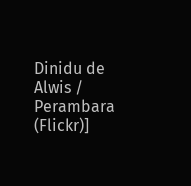Dinidu de Alwis / Perambara (Flickr)]